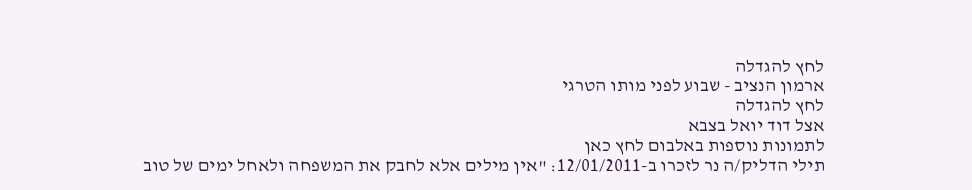לחץ להגדלה
ארמון הנציב - שבוע לפני מותו הטרגי
לחץ להגדלה
אצל דוד יואל בצבא
לתמונות נוספות באלבום לחץ כאן
תילי הדליק/ה נר לזכרו ב-12/01/2011: "אין מילים אלא לחבק את המשפחה ולאחל ימים של טוב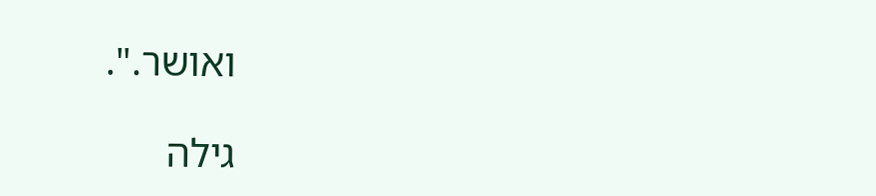ואושר.".

גילה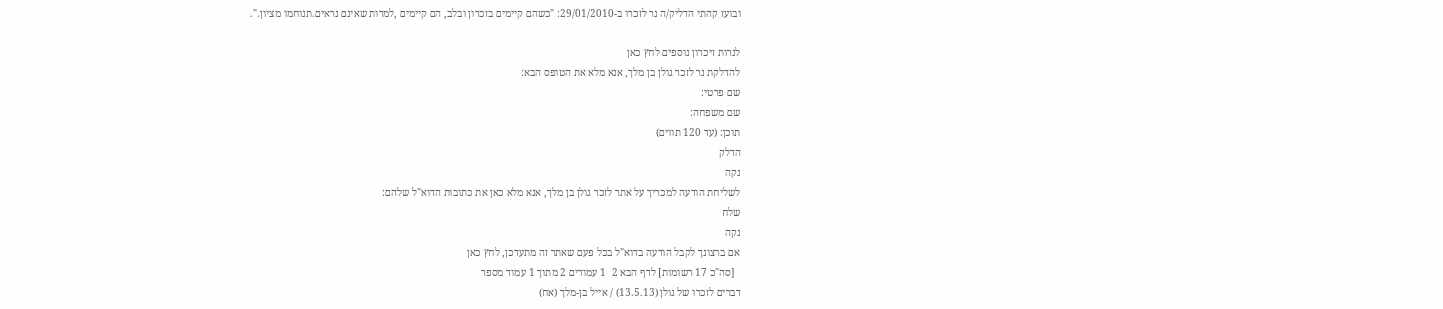ובועז קהתי הדליק/ה נר לזכרו ב-29/01/2010: "כשהם קיימים בזכרון ובלב, הם קיימים ,למרות שאינם נראים.תנוחמו מציון.".

לנרות זיכרון נוספים לחץ כאן
להדלקת נר לזכר גולן בן מלך, אנא מלא את הטופס הבא:
שם פרטי:
שם משפחה:
תוכן: (עד 120 תווים)
הדלק
נקה
לשליחת הודעה למכריך על אתר לזכר גולן בן מלך, אנא מלא כאן את כתובות הדוא"ל שלהם:
שלח
נקה
אם ברצונך לקבל הודעה בדוא"ל בכל פעם שאתר זה מתעדכן, לחץ כאן
  [סה"כ 17 רשומות] לדף הבא 2  1 עמודים 2 מתוך 1 עמוד מספר
דברים לזכרו של גולן (13.5.13) / אייל בן-מלך (אח)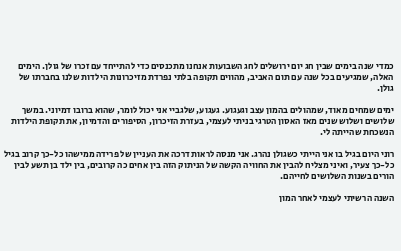כמדי שנה בימים שבין חג יום ירושלים לחג השבועות אנחנו מתכנסים כדי להתייחד עם זכרו של גולן. הימים האלה, שמגיעים בכל שנה עם תום האביב, מהווים תקופה בלתי נפרדת מזיכרונות הילדות שלנו בחברתו של גולן.

ימים שמחים מאוד, שמהולים בהמון עצב וגעגוע. געגוע, שלגביי אני יכול לומר, שהוא ברובו דמיוני. במשך שלושים ושלוש שנים מאז האסון הטרגי בניתי לעצמי, בעזרת הזיכרון, הסיפורים והדמיון, את תקופת הילדות הנשכחת שהייתה לי.

רוני היום בגיל בו אני הייתי כשגולן נהרג. אני מנסה לראות דרכה את העניין של פרידה ממישהו כל-כך קרוב בגיל כל-כך צעיר, ואיני מצליח להבין את החוויה הקשה של הניתוק הזה בין אחים כה קרובים, בין ילד בן תשע לבין הורים בשנות השלושים לחייהם.

השנה הרשיתי לעצמי לאחר המון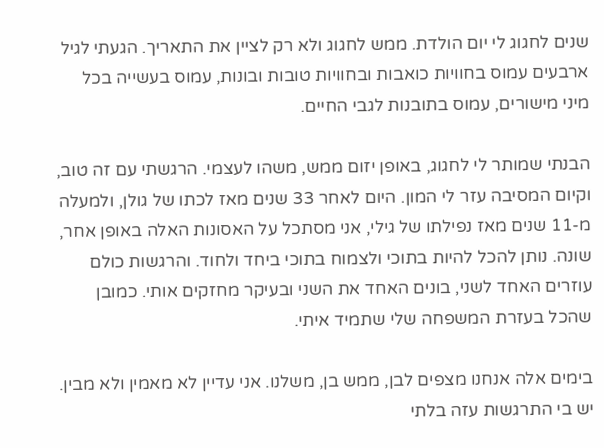שנים לחגוג לי יום הולדת. ממש לחגוג ולא רק לציין את התאריך. הגעתי לגיל ארבעים עמוס בחוויות כואבות ובחוויות טובות ובונות, עמוס בעשייה בכל מיני מישורים, עמוס בתובנות לגבי החיים.

הבנתי שמותר לי לחגוג, באופן יזום ממש, משהו לעצמי. הרגשתי עם זה טוב, וקיום המסיבה עזר לי המון. היום לאחר 33 שנים מאז לכתו של גולן, ולמעלה מ-11 שנים מאז נפילתו של גילי, אני מסתכל על האסונות האלה באופן אחר, שונה. נותן להכל להיות בתוכי ולצמוח בתוכי ביחד ולחוד. והרגשות כולם עוזרים האחד לשני, בונים האחד את השני ובעיקר מחזקים אותי. כמובן שהכל בעזרת המשפחה שלי שתמיד איתי.

בימים אלה אנחנו מצפים לבן, ממש בן, משלנו. אני עדיין לא מאמין ולא מבין. יש בי התרגשות עזה בלתי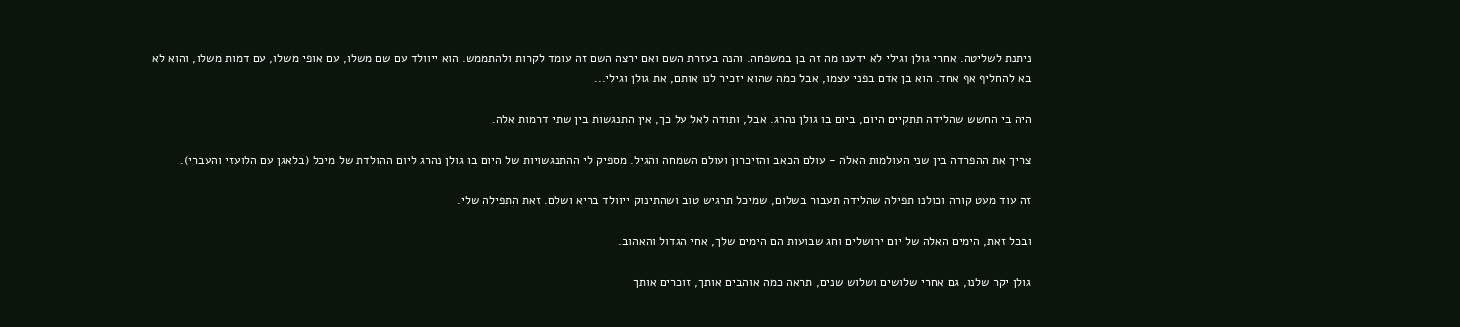ניתנת לשליטה. אחרי גולן וגילי לא ידענו מה זה בן במשפחה. והנה בעזרת השם ואם ירצה השם זה עומד לקרות ולהתממש. הוא ייוולד עם שם משלו, עם אופי משלו, עם דמות משלו, והוא לא בא להחליף אף אחד. הוא בן אדם בפני עצמו, אבל כמה שהוא יזכיר לנו אותם, את גולן וגילי...

היה בי החשש שהלידה תתקיים היום, ביום בו גולן נהרג. אבל, ותודה לאל על כך, אין התנגשות בין שתי דרמות אלה.

צריך את ההפרדה בין שני העולמות האלה - עולם הכאב והזיכרון ועולם השמחה והגיל. מספיק לי ההתנגשויות של היום בו גולן נהרג ליום ההולדת של מיכל (בלאגן עם הלועזי והעברי).

זה עוד מעט קורה וכולנו תפילה שהלידה תעבור בשלום, שמיכל תרגיש טוב ושהתינוק ייוולד בריא ושלם. זאת התפילה שלי.

ובכל זאת, הימים האלה של יום ירושלים וחג שבועות הם הימים שלך, אחי הגדול והאהוב.

גולן יקר שלנו, גם אחרי שלושים ושלוש שנים, תראה כמה אוהבים אותך, זוכרים אותך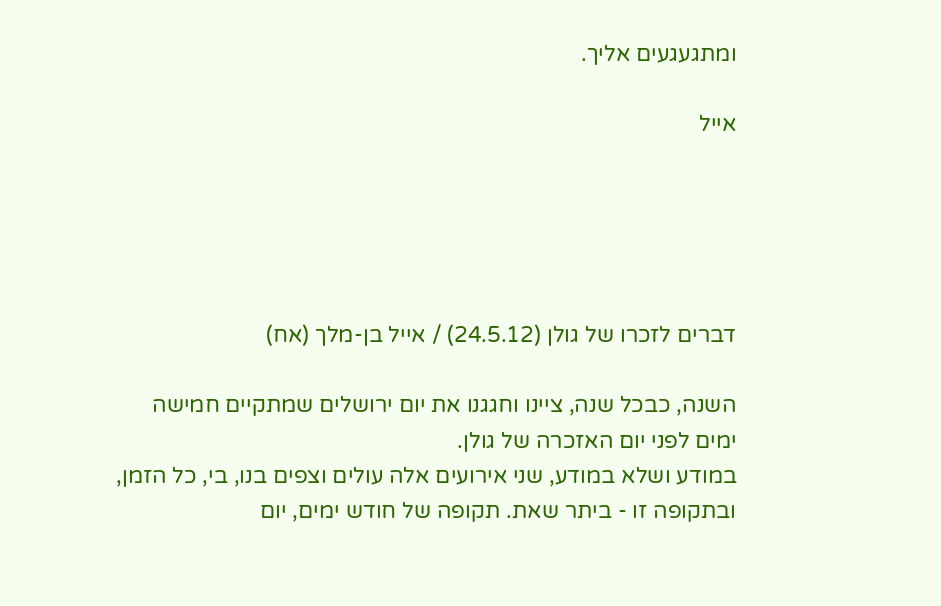ומתגעגעים אליך.

אייל





דברים לזכרו של גולן (24.5.12) / אייל בן-מלך (אח)

השנה, כבכל שנה, ציינו וחגגנו את יום ירושלים שמתקיים חמישה ימים לפני יום האזכרה של גולן.
במודע ושלא במודע, שני אירועים אלה עולים וצפים בנו, בי, כל הזמן, ובתקופה זו - ביתר שאת. תקופה של חודש ימים, יום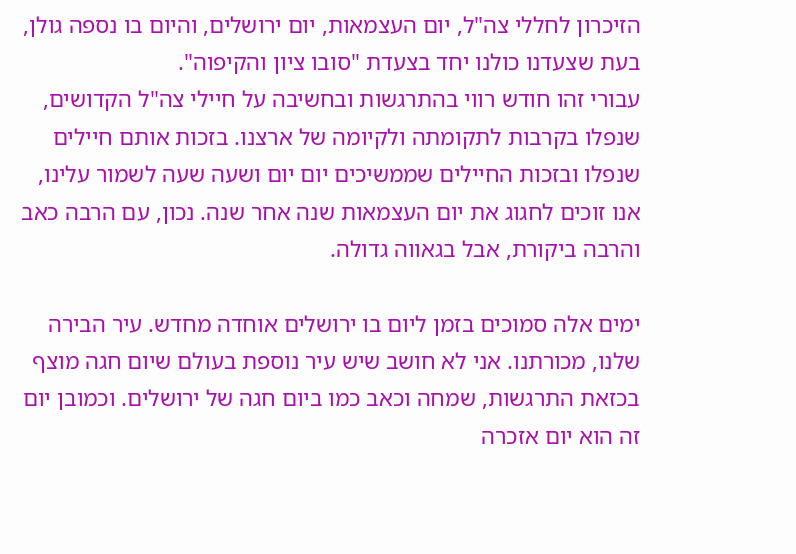הזיכרון לחללי צה"ל, יום העצמאות, יום ירושלים, והיום בו נספה גולן, בעת שצעדנו כולנו יחד בצעדת "סובו ציון והקיפוה".
עבורי זהו חודש רווי בהתרגשות ובחשיבה על חיילי צה"ל הקדושים, שנפלו בקרבות לתקומתה ולקיומה של ארצנו. בזכות אותם חיילים שנפלו ובזכות החיילים שממשיכים יום יום ושעה שעה לשמור עלינו, אנו זוכים לחגוג את יום העצמאות שנה אחר שנה. נכון, עם הרבה כאב והרבה ביקורת, אבל בגאווה גדולה.

ימים אלה סמוכים בזמן ליום בו ירושלים אוחדה מחדש. עיר הבירה שלנו, מכורתנו. אני לא חושב שיש עיר נוספת בעולם שיום חגה מוצף בכזאת התרגשות, שמחה וכאב כמו ביום חגה של ירושלים. וכמובן יום זה הוא יום אזכרה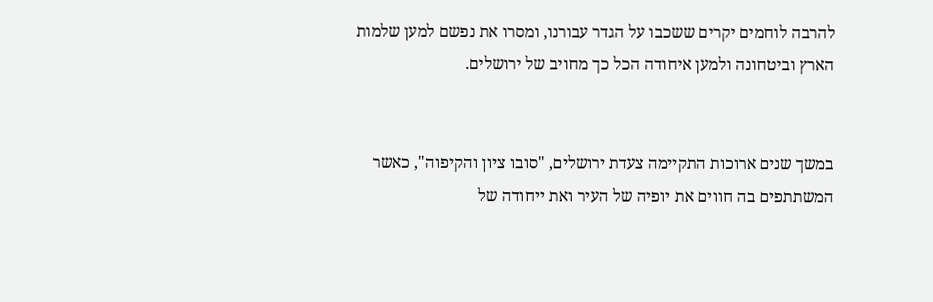להרבה לוחמים יקרים ששכבו על הגדר עבורנו, ומסרו את נפשם למען שלמות הארץ וביטחונה ולמען איחודה הכל כך מחויב של ירושלים.


במשך שנים ארוכות התקיימה צעדת ירושלים, "סובו ציון והקיפוה", כאשר המשתתפים בה חווים את יופיה של העיר ואת ייחודה של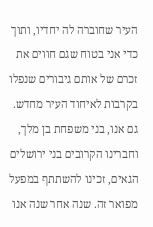העיר שחוברה לה יחדיו, ותוך כדי אני בטוח שגם חווים את זכרם של אותם גיבורים שנפלו בקרבות לאיחוד העיר מחדש.
גם אנו, בני משפחת בן מלך, וחברינו הקרובים בני ירושלים הגאים, זכינו להשתתף במפעל מפואר זה. שנה אחר שנה אנו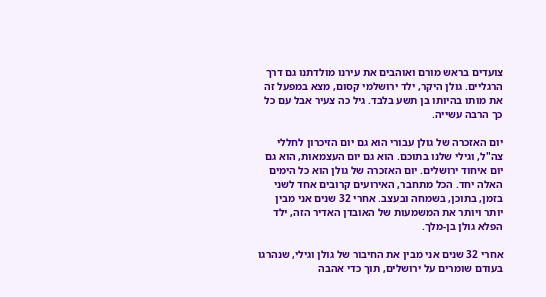צועדים בראש מורם ואוהבים את עירנו מולדתנו גם דרך הרגליים. גולן היקר, ילד ירושלמי קסום, מצא במפעל זה את מותו בהיותו בן תשע בלבד. גיל כה צעיר אבל עם כל כך הרבה עשייה.

יום האזכרה של גולן עבורי הוא גם יום הזיכרון לחללי צה"ל, וגילי שלנו בתוכם. הוא גם יום העצמאות, הוא גם יום איחוד ירושלים. יום האזכרה של גולן הוא כל הימים האלה יחד. הכל מתחבר, האירועים קרובים אחד לשני בזמן, בתוכן, בשמחה ובעצב. אחרי 32 שנים אני מבין יותר ויותר את המשמעות של האובדן האדיר הזה, ילד הפלא גולן בן-מלך.

אחרי 32 שנים אני מבין את החיבור של גולן וגילי, שנהרגו בעודם שומרים על ירושלים, תוך כדי אהבה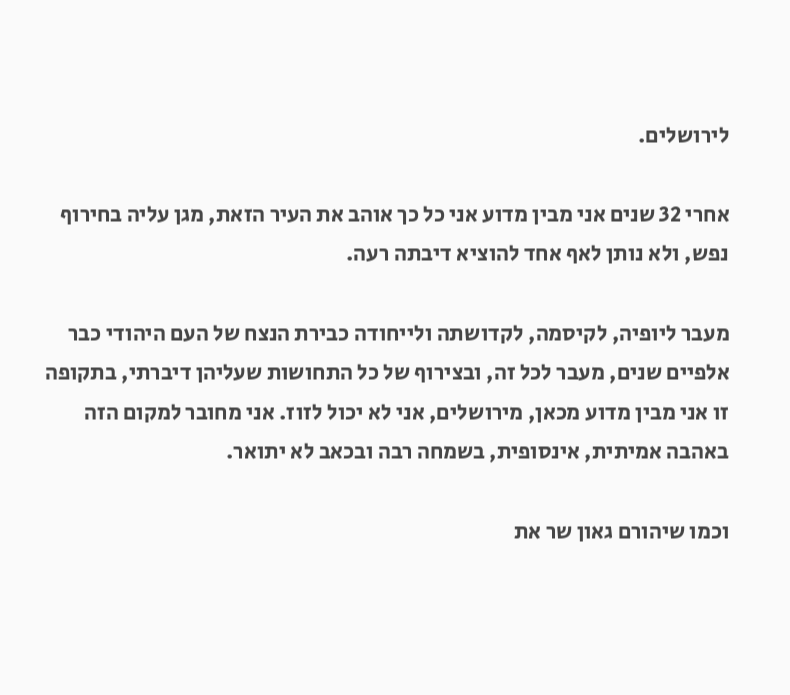לירושלים.

אחרי 32 שנים אני מבין מדוע אני כל כך אוהב את העיר הזאת, מגן עליה בחירוף נפש, ולא נותן לאף אחד להוציא דיבתה רעה.

מעבר ליופיה, לקיסמה, לקדושתה ולייחודה כבירת הנצח של העם היהודי כבר אלפיים שנים, מעבר לכל זה, ובצירוף של כל התחושות שעליהן דיברתי, בתקופה זו אני מבין מדוע מכאן, מירושלים, אני לא יכול לזוז. אני מחובר למקום הזה באהבה אמיתית, אינסופית, בשמחה רבה ובכאב לא יתואר.

וכמו שיהורם גאון שר את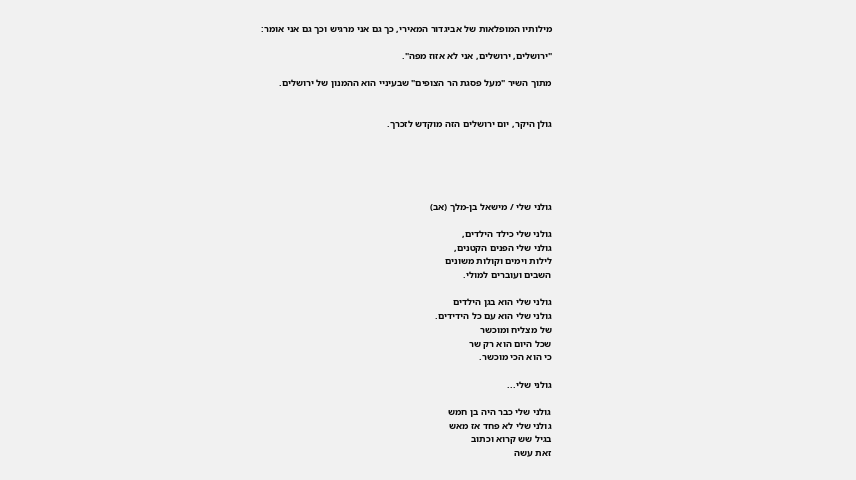מילותיו המופלאות של אביגדור המאירי, כך גם אני מרגיש וכך גם אני אומר:

"ירושלים, ירושלים, אני לא אזוז מפה".

מתוך השיר "מעל פסגת הר הצופים" שבעיניי הוא ההמנון של ירושלים.


גולן היקר, יום ירושלים הזה מוקדש לזכרך.





גולני שלי / מישאל בן-מלך (אב)

גולני שלי כילד הילדים,
גולני שלי הפנים הקטנים,
לילות וימים וקולות משונים
השבים ועוברים למולי.

גולני שלי הוא בגן הילדים
גולני שלי הוא עם כל הידידים.
של מצליח ומוכשר
שכל היום הוא רק שר
כי הוא הכי מוכשר.

גולני שלי...

גולני שלי כבר היה בן חמש
גולני שלי לא פחד אז מאש
בגיל שש קרוא וכתוב
זאת עשה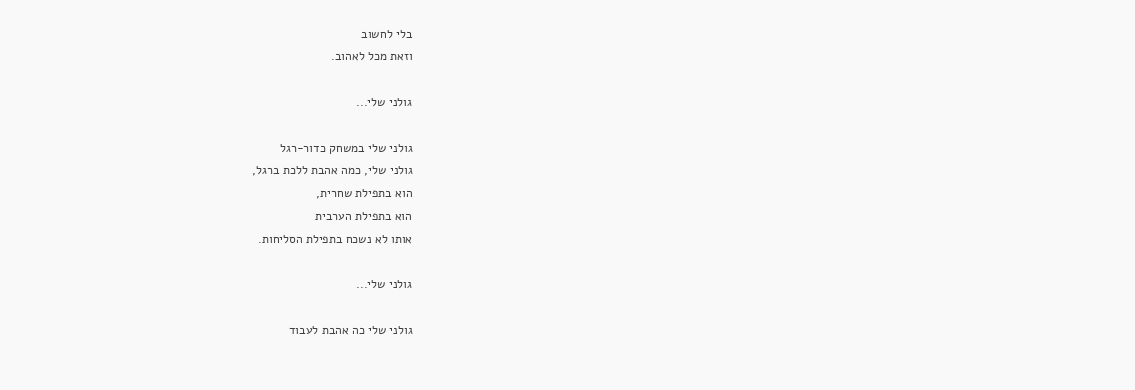בלי לחשוב
וזאת מכל לאהוב.

גולני שלי...

גולני שלי במשחק כדור-רגל
גולני שלי, כמה אהבת ללכת ברגל,
הוא בתפילת שחרית,
הוא בתפילת הערבית
אותו לא נשכח בתפילת הסליחות.

גולני שלי...

גולני שלי כה אהבת לעבוד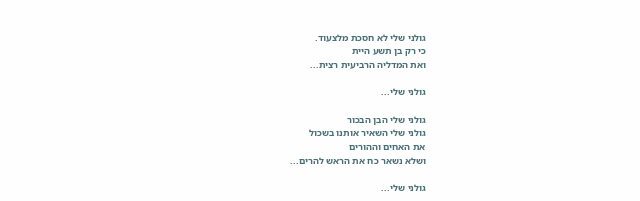גולני שלי לא חסכת מלצעוד.
כי רק בן תשע היית
ואת המדליה הרביעית רצית...

גולני שלי...

גולני שלי הבן הבכור
גולני שלי השאיר אותנו בשכול
את האחים וההורים
ושלא נשאר כח את הראש להרים...

גולני שלי...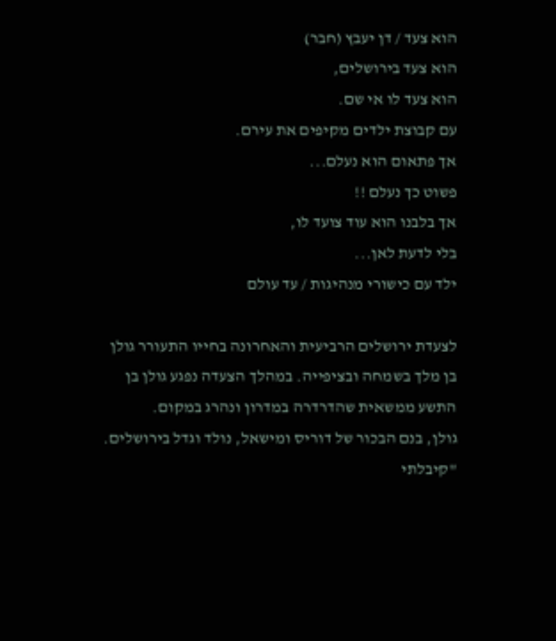הוא צעד / דן יעבץ (חבר)
הוא צעד בירושלים,
הוא צעד לו אי שם.
עם קבוצת ילדים מקיפים את עירם.
אך פתאום הוא נעלם...
פשוט כך נעלם !!
אך בלבנו הוא עוד צועד לו,
בלי לדעת לאן...
ילד עם כישורי מנהיגות / עד עולם

לצעדת ירושלים הרביעית והאחרונה בחייו התעורר גולן בן מלך בשמחה ובציפייה. במהלך הצעדה נפגע גולן בן התשע ממשאית שהדרדרה במדרון ונהרג במקום.
גולן, בנם הבכור של דוריס ומישאל, נולד וגדל בירושלים. "קיבלתי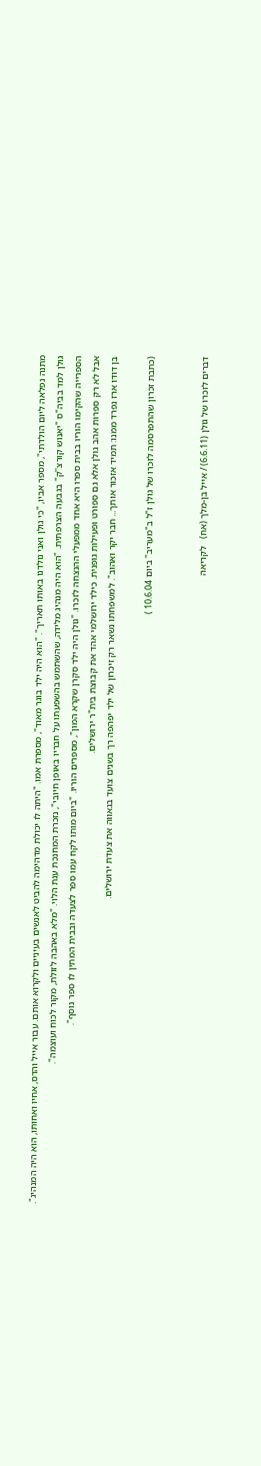מתנה נפלאה ליום הולדתי", מספר אביו, "כי גולן ואני נולדנו באותו תאריך". "הוא היה ילד בוגר מאוד", מספרת אמו. "היתה לו יכולת מדהימה להביט לאנשים בעיניים ולקרוא אותם. עבור אייל והדס, אחיו ואחותו, הוא היה המנהיג".
גולן למד בביה"ס "יאנוש קורצ''ק" בגבעה הצרפתית. "הוא היה מנהיג מלידה, שהשתמש בהשפעתו על חבריו באופן חיובי", נזכרת המחנכת ענת הלוי. "מלא באהבה לזולת, מקור לכוח ועוצמה".
הספרייה שהקימו הוריו בבית ספרו היא אחד ממפעלי ההנצחה לזכרו. "גולן היה ילד סקרן שקרא המון", מספרים הוריו. "ביום מותו לקח עמו ספר לצעדה ובבית המתין לו ספר נוסף".
אבל לא רק ספרות אהב גולן אלא גם ספורט ופעילות גופנית. כילד ירושלמי אהד את קבוצת בית"ר ירושלים.
בן דודו ארז נפרד ממנו: תמיד אזכור אותך... חבר יקר ואהוב". למשפחתו נשאר רק זיכרון של ילד יפהפה רך בשנים צועד בגאווה את צעדת ירושלים.

(כתבת זכרון שהתפרסמה לזכרו של גולן ז"ל ב"מעריב" ביום 10.6.04 )


דברים לזכרו של גולן (6.6.11) / אייל בן-מלך (אח)   לקריאה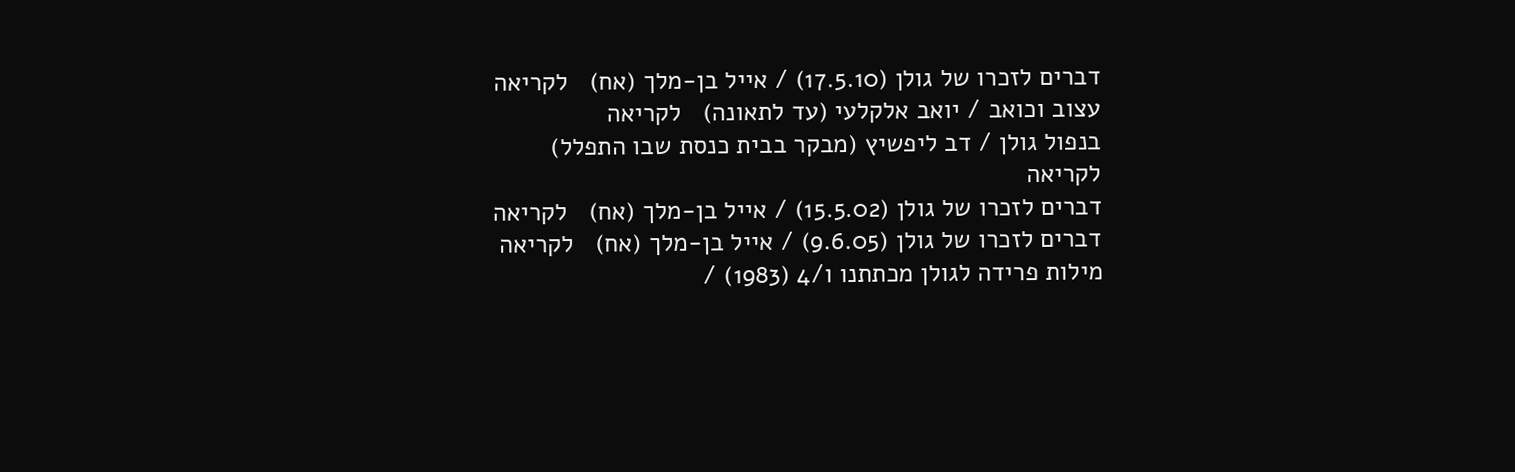דברים לזכרו של גולן (17.5.10) / אייל בן-מלך (אח)   לקריאה
עצוב וכואב / יואב אלקלעי (עד לתאונה)   לקריאה
בנפול גולן / דב ליפשיץ (מבקר בבית כנסת שבו התפלל)   לקריאה
דברים לזכרו של גולן (15.5.02) / אייל בן-מלך (אח)   לקריאה
דברים לזכרו של גולן (9.6.05) / אייל בן-מלך (אח)   לקריאה
מילות פרידה לגולן מכתתנו ו/4 (1983) /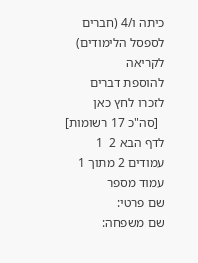כיתה ו/4 (חברים לספסל הלימודים)   לקריאה
להוספת דברים לזכרו לחץ כאן
  [סה"כ 17 רשומות] לדף הבא 2  1 עמודים 2 מתוך 1 עמוד מספר
שם פרטי:
שם משפחה: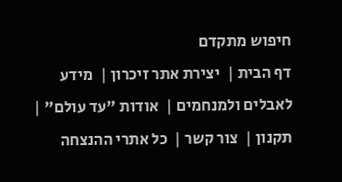חיפוש מתקדם
דף הבית |  יצירת אתר זיכרון |  מידע לאבלים ולמנחמים |  אודות "עד עולם" |  תקנון |  צור קשר |  כל אתרי ההנצחה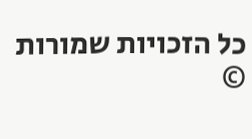כל הזכויות שמורות ©